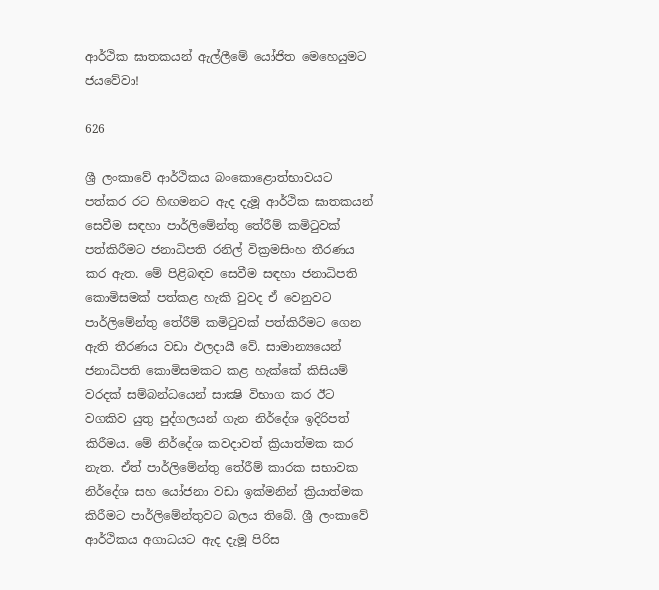ආර්ථික ඝාතකයන් ඇල්ලීමේ යෝජිත මෙහෙයුමට ජයවේවා!

626

ශ්‍රී ලංකාවේ ආර්ථිකය බංකොළොත්භාවයට පත්කර රට හිඟමනට ඇද දැමූ ආර්ථික ඝාතකයන් සෙවීම සඳහා පාර්ලිමේන්තු තේරීම් කමිටුවක් පත්කිරීමට ජනාධිපති රනිල් වික්‍රමසිංහ තීරණය කර ඇත. මේ පිළිබඳව සෙවීම සඳහා ජනාධිපති කොමිසමක් පත්කළ හැකි වුවද ඒ වෙනුවට පාර්ලිමේන්තු තේරීම් කමිටුවක් පත්කිරීමට ගෙන ඇති තීරණය වඩා ඵලදායී වේ. සාමාන්‍යයෙන් ජනාධිපති කොමිසමකට කළ හැක්කේ කිසියම් වරදක් සම්බන්ධයෙන් සාක්‍ෂි විභාග කර ඊට වගකිව යුතු පුද්ගලයන් ගැන නිර්දේශ ඉදිරිපත් කිරීමය. මේ නිර්දේශ කවදාවත් ක්‍රියාත්මක කර නැත. ඒත් පාර්ලිමේන්තු තේරීම් කාරක සභාවක නිර්දේශ සහ යෝජනා වඩා ඉක්මනින් ක්‍රියාත්මක කිරීමට පාර්ලිමේන්තුවට බලය තිබේ. ශ්‍රී ලංකාවේ ආර්ථිකය අගාධයට ඇද දැමූ පිරිස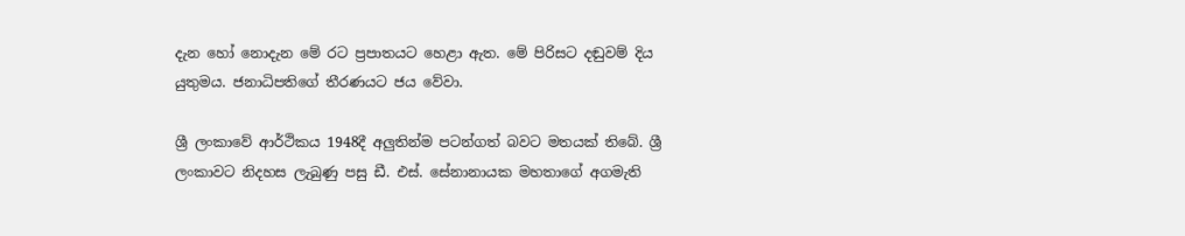දැන හෝ නොදැන මේ රට ප්‍රපාතයට හෙළා ඇත. මේ පිරිසට දඬුවම් දිය යුතුමය. ජනාධිපතිගේ තීරණයට ජය වේවා.

ශ්‍රී ලංකාවේ ආර්ථිකය 1948දී අලුතින්ම පටන්ගත් බවට මතයක් තිබේ. ශ්‍රී ලංකාවට නිදහස ලැබුණු පසු ඩී. එස්. සේනානායක මහතාගේ අගමැති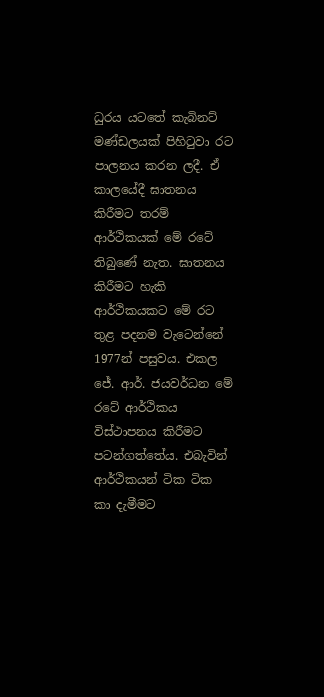ධුරය යටතේ කැබිනට් මණ්ඩලයක් පිහිටුවා රට පාලනය කරන ලදී. ඒ කාලයේදී ඝාතනය කිරීමට තරම් ආර්ථිකයක් මේ රටේ තිබුණේ නැත. ඝාතනය කිරීමට හැකි ආර්ථිකයකට මේ රට තුළ පදනම වැටෙන්නේ 1977න් පසුවය. එකල ජේ. ආර්. ජයවර්ධන මේ රටේ ආර්ථිකය විස්ථාපනය කිරීමට පටන්ගත්තේය. එබැවින් ආර්ථිකයන් ටික ටික කා දැමීමට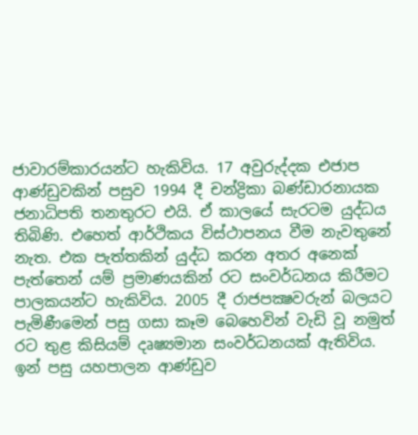ජාවාරම්කාරයන්ට හැකිවිය. 17 අවුරුද්දක එජාප ආණ්ඩුවකින් පසුව 1994 දී චන්ද්‍රිකා බණ්ඩාරනායක ජනාධිපති තනතුරට එයි. ඒ කාලයේ සැරටම යුද්ධය තිබිණි. එහෙත් ආර්ථිකය විස්ථාපනය වීම නැවතුනේ නැත. එක පැත්තකින් යුද්ධ කරන අතර අනෙක් පැත්තෙන් යම් ප්‍රමාණයකින් රට සංවර්ධනය කිරීමට පාලකයන්ට හැකිවිය. 2005 දී රාජපක්‍ෂවරුන් බලයට පැමිණීමෙන් පසු ගසා කෑම බෙහෙවින් වැඩි වූ නමුත් රට තුළ කිසියම් දෘෂ්‍යමාන සංවර්ධනයක් ඇතිවිය. ඉන් පසු යහපාලන ආණ්ඩුව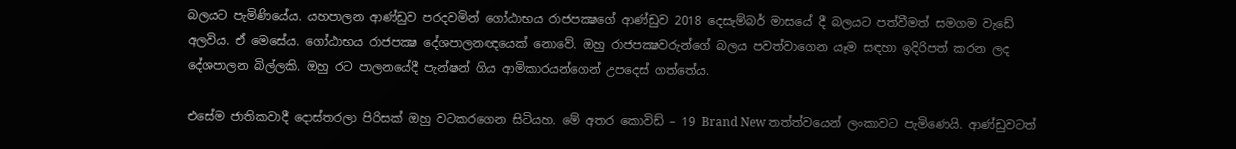බලයට පැමිණියේය. යහපාලන ආණ්ඩුව පරදවමින් ගෝඨාභය රාජපක්‍ෂගේ ආණ්ඩුව 2018 දෙසැම්බර් මාසයේ දී බලයට පත්වීමත් සමගම වැඩේ අලවිය. ඒ මෙසේය. ගෝඨාභය රාජපක්‍ෂ දේශපාලනඥයෙක් නොවේ. ඔහු රාජපක්‍ෂවරුන්ගේ බලය පවත්වාගෙන යෑම සඳහා ඉදිරිපත් කරන ලද දේශපාලන බිල්ලකි. ඔහු රට පාලනයේදී පැන්ෂන් ගිය ආමිකාරයන්ගෙන් උපදෙස් ගත්තේය.

එසේම ජාතිකවාදී දොස්තරලා පිරිසක් ඔහු වටකරගෙන සිටියහ. මේ අතර කොවිඩ් – 19 Brand New තත්ත්වයෙන් ලංකාවට පැමිණෙයි. ආණ්ඩුවටත්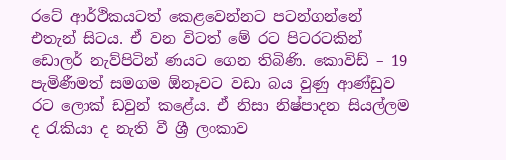රටේ ආර්ථිකයටත් කෙළවෙන්නට පටන්ගන්නේ එතැන් සිටය. ඒ වන විටත් මේ රට පිටරටකින් ඩොලර් නැව්පිටින් ණයට ගෙන තිබිණි. කොවිඩ් – 19 පැමිණීමත් සමගම ඕනෑවට වඩා බය වුණු ආණ්ඩුව රට ලොක් ඩවුන් කළේය. ඒ නිසා නිෂ්පාදන සියල්ලම ද රැකියා ද නැති වී ශ්‍රී ලංකාව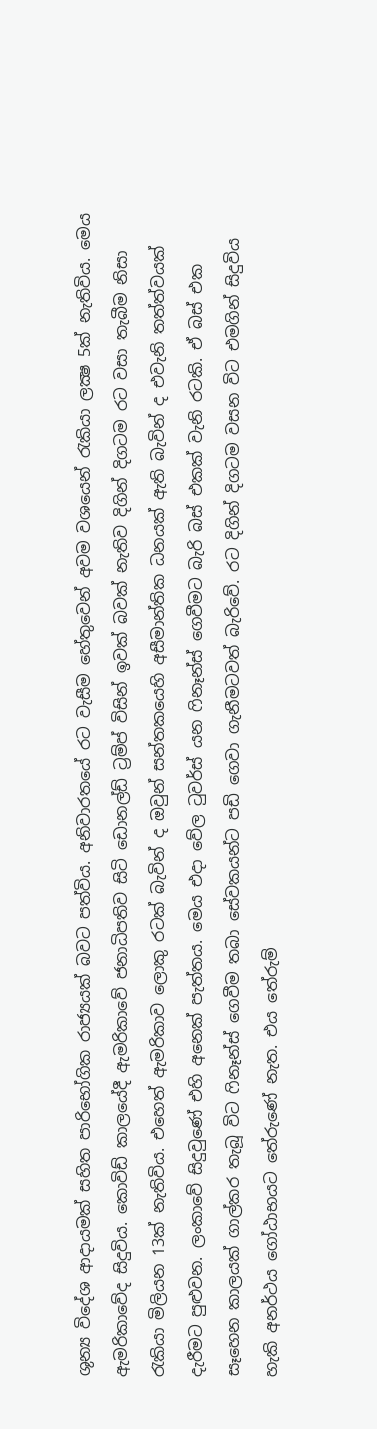ශුන්‍ය විදේශ ආදායමක් සහිත පාරිභෝගික රාජ්‍යයක් බවට පත්විය. අනිවාරතයේ රට වැසීම හේතුවෙන් අවම වශයෙන් රැකියා ලක්‍ෂ 5ක් නැතිවිය. මෙය ඇමරිකාවේද සිදුවිය. කොවිඩ් කාලයේදී ඇමරිකාවේ ජනාධිපතිව සිටි ඩොනල්ඩ් ට්‍රම්ප් විසින් ඉවක් බවක් නැතිව දිගින් දිගටම රට වසා තැබීම නිසා රැකියා මිලියන 13ක් නැතිවිය. එහෙත් ඇමරිකාව ලොකු රටක් බැවින් ද ඔවුන් සන්තකයෙහි අසීමාන්තික ධනයක් ඇති බැවින් ද එවැනි තත්ත්වයක් දැරීමට පුළුවන. ලංකාවේ සිදුවුණේ එහි අනෙක් පැත්තය. මෙය එදා වේල ටුවර්ස් යන ෆිනෑන්ස් ගෙවීමට බැරි බස් එකක් වැනි රටකි. ඒ බස් එක සෑහෙන කාලයක් ගාල්කර තැබූ විට ෆිනෑන්ස් ගෙවීම තබා සේවකයන්ට පඩි ගෙවා ගැනීමටවත් බැරිවේ. රට දිගින් දිගටම වසන විට එමගින් සිදුවිය හැකි අනර්ථය ගෝඨාභයට තේරුණේ නැත. එය තේරුම්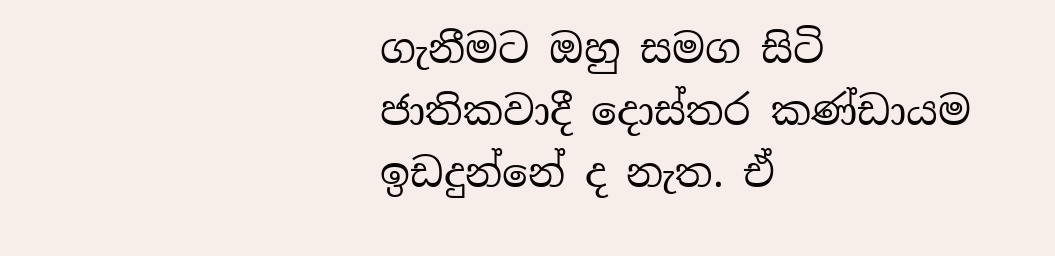ගැනීමට ඔහු සමග සිටි ජාතිකවාදී දොස්තර කණ්ඩායම ඉඩදුන්නේ ද නැත. ඒ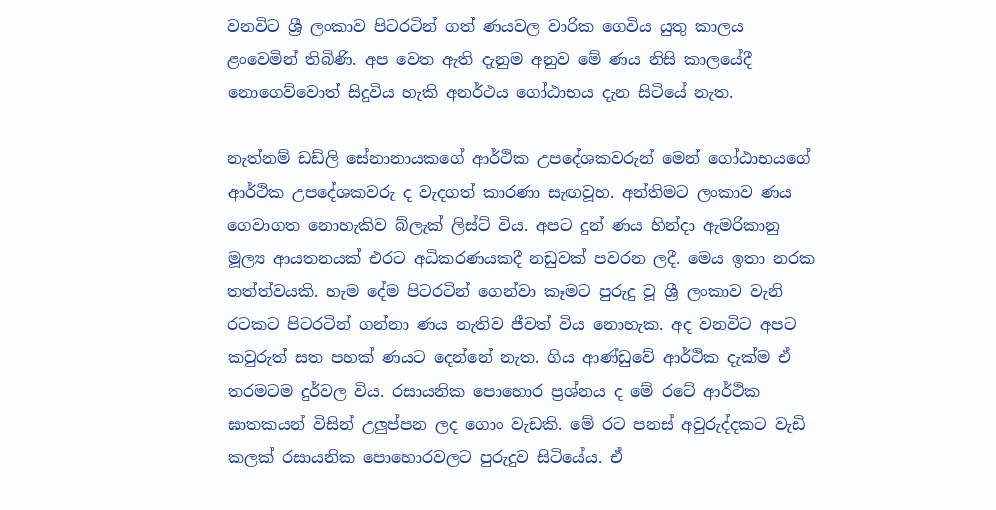වනවිට ශ්‍රී ලංකාව පිටරටින් ගත් ණයවල වාරික ගෙවිය යුතු කාලය ළංවෙමින් තිබිණි. අප වෙත ඇති දැනුම අනුව මේ ණය නිසි කාලයේදී නොගෙව්වොත් සිදුවිය හැකි අනර්ථය ගෝඨාභය දැන සිටියේ නැත.

නැත්නම් ඩඩ්ලි සේනානායකගේ ආර්ථික උපදේශකවරුන් මෙන් ගෝඨාභයගේ ආර්ථික උපදේශකවරු ද වැදගත් කාරණා සැඟවූහ. අන්තිමට ලංකාව ණය ගෙවාගත නොහැකිව බ්ලැක් ලිස්ට් විය. අපට දුන් ණය හින්දා ඇමරිකානු මූල්‍ය ආයතනයක් එරට අධිකරණයකදී නඩුවක් පවරන ලදී. මෙය ඉතා නරක තත්ත්වයකි. හැම දේම පිටරටින් ගෙන්වා කෑමට පුරුදු වූ ශ්‍රී ලංකාව වැනි රටකට පිටරටින් ගන්නා ණය නැතිව ජීවත් විය නොහැක. අද වනවිට අපට කවුරුත් සත පහක් ණයට දෙන්නේ නැත. ගිය ආණ්ඩුවේ ආර්ථික දැක්ම ඒ තරමටම දුර්වල විය. රසායනික පොහොර ප්‍රශ්නය ද මේ රටේ ආර්ථික ඝාතකයන් විසින් උලුප්පන ලද ගොං වැඩකි. මේ රට පනස් අවුරුද්දකට වැඩි කලක් රසායනික පොහොරවලට පුරුදුව සිටියේය. ඒ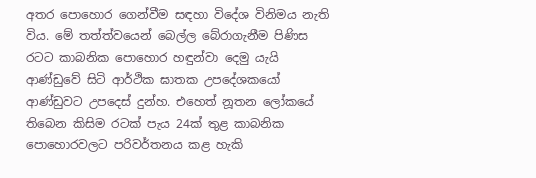අතර පොහොර ගෙන්වීම සඳහා විදේශ විනිමය නැති විය. මේ තත්ත්වයෙන් බෙල්ල බේරාගැනීම පිණිස රටට කාබනික පොහොර හඳුන්වා දෙමු යැයි ආණ්ඩුවේ සිටි ආර්ථික ඝාතක උපදේශකයෝ ආණ්ඩුවට උපදෙස් දුන්හ. එහෙත් නූතන ලෝකයේ තිබෙන කිසිම රටක් පැය 24ක් තුළ කාබනික පොහොරවලට පරිවර්තනය කළ හැකි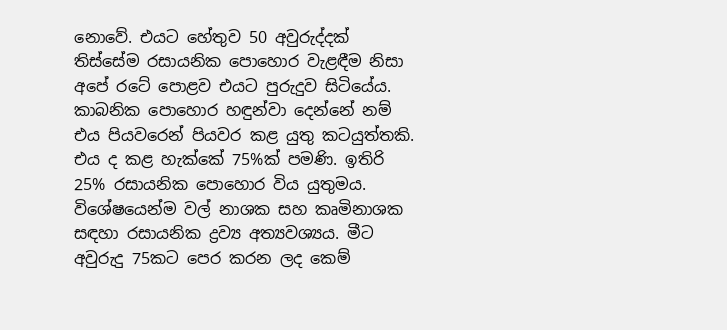නොවේ. එයට හේතුව 50 අවුරුද්දක් තිස්සේම රසායනික පොහොර වැළඳීම නිසා අපේ රටේ පොළව එයට පුරුදුව සිටියේය. කාබනික පොහොර හඳුන්වා දෙන්නේ නම් එය පියවරෙන් පියවර කළ යුතු කටයුත්තකි. එය ද කළ හැක්කේ 75%ක් පමණි. ඉතිරි 25% රසායනික පොහොර විය යුතුමය. විශේෂයෙන්ම වල් නාශක සහ කෘමිනාශක සඳහා රසායනික ද්‍රව්‍ය අත්‍යවශ්‍යය. මීට අවුරුදු 75කට පෙර කරන ලද කෙම්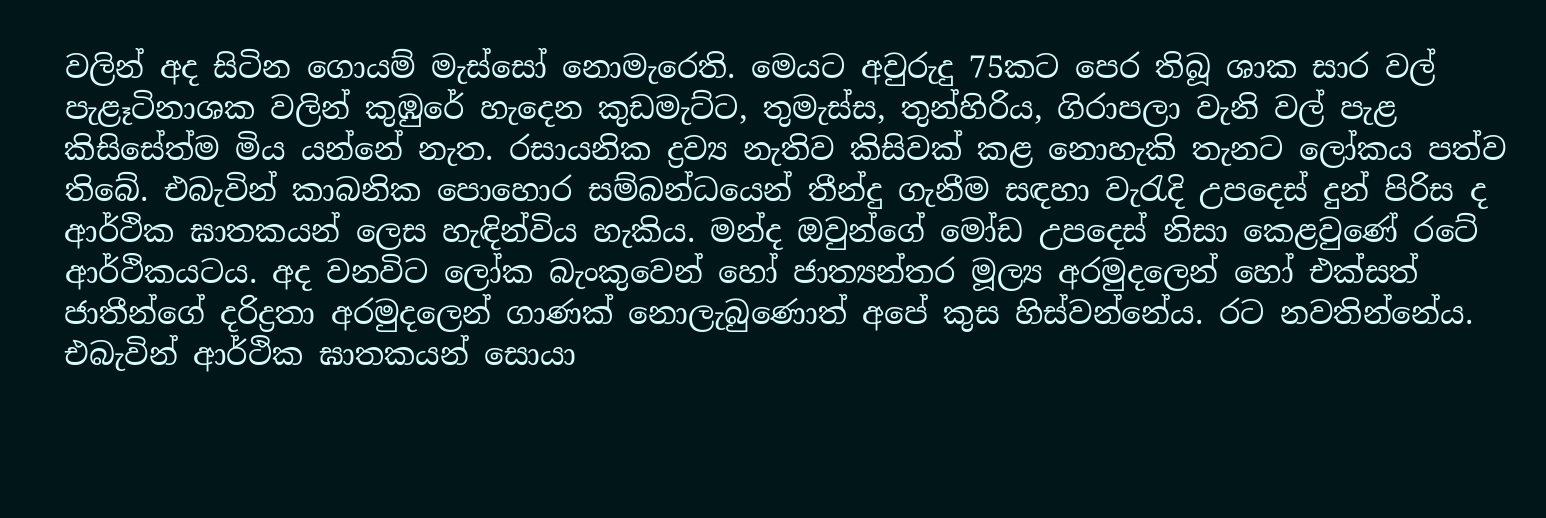වලින් අද සිටින ගොයම් මැස්සෝ නොමැරෙති. මෙයට අවුරුදු 75කට පෙර තිබූ ශාක සාර වල් පැළෑටිනාශක වලින් කුඹුරේ හැදෙන කුඩමැට්ට, තුමැස්ස, තුන්හිරිය, ගිරාපලා වැනි වල් පැළ කිසිසේත්ම මිය යන්නේ නැත. රසායනික ද්‍රව්‍ය නැතිව කිසිවක් කළ නොහැකි තැනට ලෝකය පත්ව තිබේ. එබැවින් කාබනික පොහොර සම්බන්ධයෙන් තීන්දු ගැනීම සඳහා වැරැදි උපදෙස් දුන් පිරිස ද ආර්ථික ඝාතකයන් ලෙස හැඳින්විය හැකිය. මන්ද ඔවුන්ගේ මෝඩ උපදෙස් නිසා කෙළවුණේ රටේ ආර්ථිකයටය. අද වනවිට ලෝක බැංකුවෙන් හෝ ජාත්‍යන්තර මූල්‍ය අරමුදලෙන් හෝ එක්සත් ජාතීන්ගේ දරිද්‍රතා අරමුදලෙන් ගාණක් නොලැබුණොත් අපේ කුස හිස්වන්නේය. රට නවතින්නේය. එබැවින් ආර්ථික ඝාතකයන් සොයා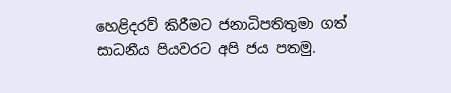හෙළිදරව් කිරීමට ජනාධිපතිතුමා ගත් සාධනීය පියවරට අපි ජය පතමු.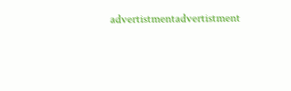advertistmentadvertistment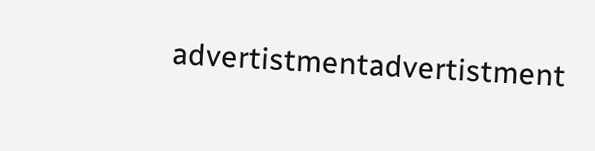advertistmentadvertistment